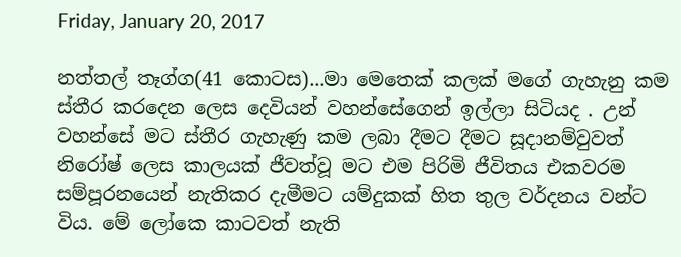Friday, January 20, 2017

නත්තල් තෑග්ග(41 කොටස)...මා මෙතෙක් කලක් මගේ ගැහැනු කම ස්තීර කරදෙන ලෙස දෙවියන් වහන්සේගෙන් ඉල්ලා සිටියද . උන් වහන්සේ මට ස්තීර ගැහැණු කම ලබා දීමට දීමට සූදානම්වුවත් නිරෝෂ් ලෙස කාලයක් ජීවත්වූ මට එම පිරිමි ජීවිතය එකවරම සම්පූරනයෙන් නැතිකර දැමීමට යම්දුකක් හිත තුල වර්දනය වන්ට විය. මේ ලෝකෙ කාටවත් නැති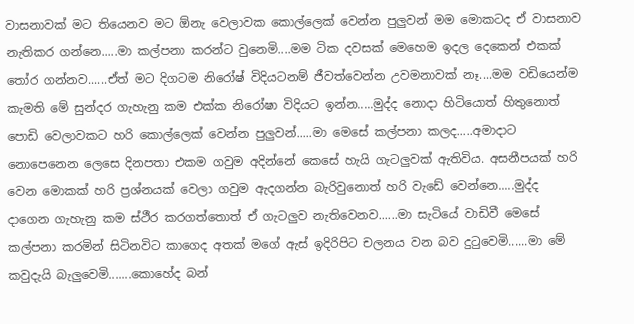වාසනාවක් මට තියෙනව මට ඕනැ වෙලාවක කොල්ලෙක් වෙන්න පුලුවන් මම මොකටද ඒ වාසනාව නැතිකර ගන්නෙ.....මා කල්පනා කරන්ට වුනෙමි....මම ටික දවසක් මෙහෙම ඉදල දෙකෙන් එකක් තෝර ගන්නව......ඒත් මට දිගටම නිරෝෂ් විදියටනම් ජීවත්වෙන්න උවමනාවක් නෑ....මම වඩියෙන්ම කැමති මේ සුන්දර ගැහැනු කම එක්ක නිරෝෂා විදියට ඉන්න.....මුද්ද නොදා හිටියොත් හිතුනොත් පොඩි වෙලාවකට හරි කොල්ලෙක් වෙන්න පුලුවන්.....මා මෙසේ කල්පනා කලද.....අමාදාට නොපෙනෙන ලෙසෙ දිනපතා එකම ගවුම අදින්නේ කෙසේ හැයි ගැටලුවක් ඇතිවිය. අසනීපයක් හරි වෙන මොකක් හරි ප්‍රශ්නයක් වෙලා ගවුම ඇදගන්න බැරිවුනොත් හරි වැඩේ වෙන්නෙ.....මුද්ද දාගෙන ගැහැනු කම ස්ථීර කරගත්තොත් ඒ ගැටලුව නැතිවෙනව......මා සැටියේ වාඩිවී මෙසේ කල්පනා කරමින් සිටිනවිට කාගෙද අතක් මගේ ඇස් ඉදිරිපිට චලනය වන බව දුටුවෙමි......මා මේ කවුදැයි බැලුවෙමි.......කොහේද බන්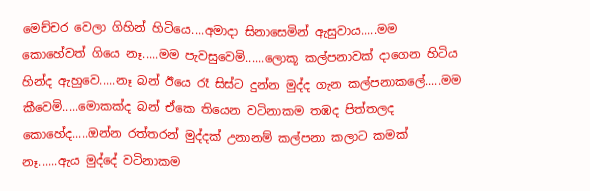මෙච්චර වෙලා ගිහින් හිටියෙ....අමාදා සිනාසෙමින් ඇසුවාය.....මම කොහේවත් ගියෙ නෑ.....මම පැවසුවෙමි......ලොකූ කල්පනාවක් දාගෙන හිටිය හින්ද ඇහුවෙ.....නෑ බන් ඊයෙ රෑ සිස්ට දුන්න මුද්ද ගැන කල්පනාකලේ.....මම කීවෙමි.....මොකක්ද බන් ඒකෙ තියෙන වටිනාකම තඹද පිත්තලද කොහේද.....ඔන්න රත්තරන් මුද්දක් උනානම් කල්පනා කලාට කමක් නෑ......ඇය මුද්දේ වටිනාකම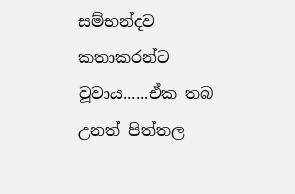සම්භන්දව කතාකරන්ට වූවාය......ඒක තබ උනත් පිත්තල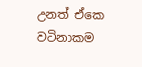උනත් ඒකෙ වටිනාකම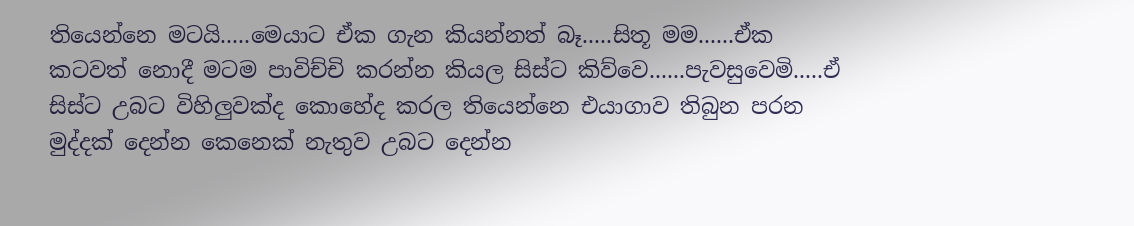තියෙන්නෙ මටයි.....මෙයාට ඒක ගැන කියන්නත් බෑ.....සිතූ මම......ඒක කටවත් නොදී මටම පාවිච්චි කරන්න කියල සිස්ට කිව්වෙ......පැවසුවෙමි.....ඒ සිස්ට උබට විහිලුවක්ද කොහේද කරල තියෙන්නෙ එයාගාව තිබුන පරන මුද්දක් දෙන්න කෙනෙක් නැතුව උබට දෙන්න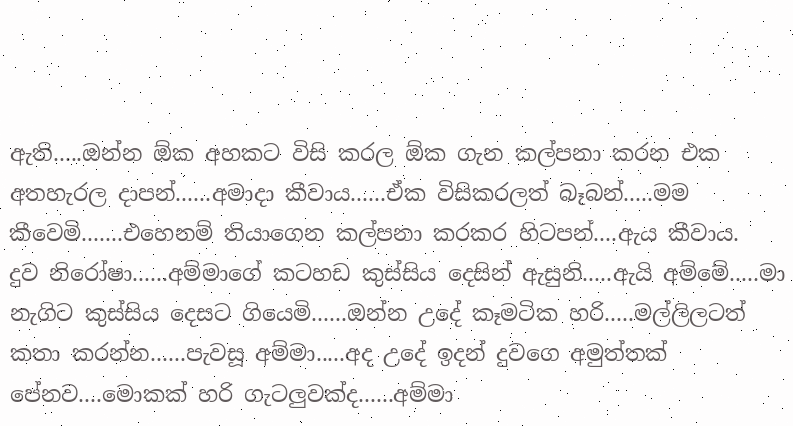ඇති.....ඔන්න ඕක අහකට විසි කරල ඕක ගැන කල්පනා කරන එක අතහැරල දාපන්......අමාදා කීවාය......ඒක විසිකරලත් බෑබන්.....මම කීවෙමි.......එහෙනම් තියාගෙන කල්පනා කරකර හිටපන්....ඇය කීවාය.
දුව නිරෝෂා......අම්මාගේ කටහඩ කුස්සිය දෙසින් ඇසුනි.....ඇයි අම්මේ.....මා නැගිට කුස්සිය දෙසට ගියෙමි......ඔන්න උදේ කෑමටික හරි.....මල්ලිලටත් කතා කරන්න......පැවසූ අම්මා.....අද උදේ ඉදන් දුවගෙ අමුත්තක් පේනව....මොකක් හරි ගැටලුවක්ද......අම්මා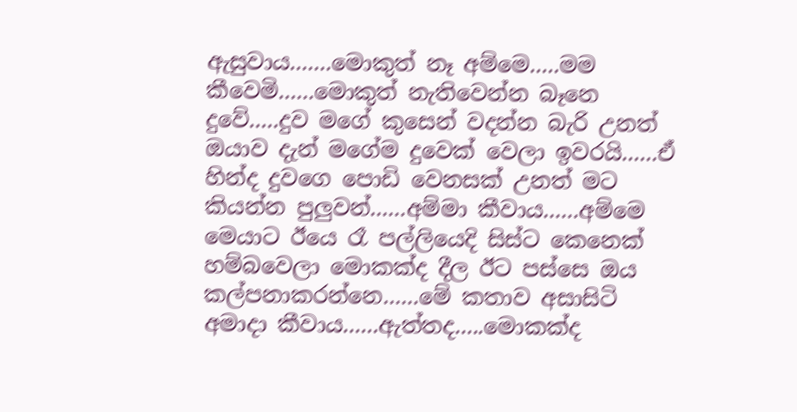ඇසුවාය.......මොකුත් නෑ අම්මෙ.....මම කීවෙමි......මොකුත් නැතිවෙන්න බෑනෙ දුවේ.....දුව මගේ කුසෙන් වදන්න බැරි උනත් ඔයාව දැන් මගේම දුවෙක් වෙලා ඉවරයි......ඒ හින්ද දුවගෙ පොඩි වෙනසක් උනත් මට කියන්න පුලුවන්......අම්මා කීවාය......අම්මෙ මෙයාට ඊයෙ රෑ පල්ලියෙදි සිස්ට කෙනෙක් හම්බවෙලා මොකක්ද දීල ඊට පස්සෙ ඔය කල්පනාකරන්නෙ......මේ කතාව අසාසිටි අමාදා කීවාය......ඇත්තද.....මොකක්ද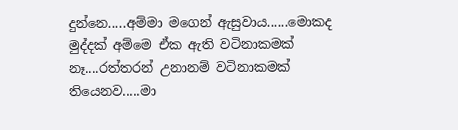දුන්නෙ.....අම්මා මගෙන් ඇසුවාය......මොකද මුද්දක් අම්මෙ ඒක ඇති වටිනාකමක් නෑ....රත්තරන් උනානම් වටිනාකමක් තියෙනව.....මා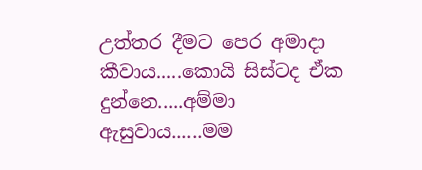උත්තර දීමට පෙර අමාදා කීවාය.....කොයි සිස්ටද ඒක දුන්නෙ.....අම්මා ඇසුවාය......මම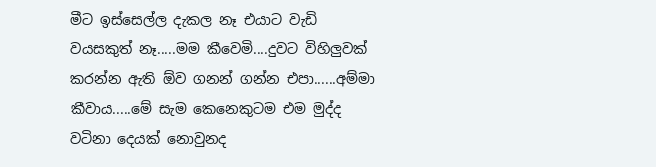මීට ඉස්සෙල්ල දැකල නෑ එයාට වැඩි වයසකුත් නෑ.....මම කීවෙමි....දුවට විහිලුවක් කරන්න ඇති ඕව ගනන් ගන්න එපා......අම්මා කීවාය.....මේ සැම කෙනෙකුටම එම මුද්ද වටිනා දෙයක් නොවුනද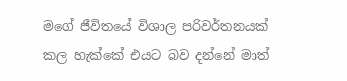මගේ ජීවිතයේ විශාල පරිවර්තනයක් කල හැක්කේ එයට බව දන්නේ මාත්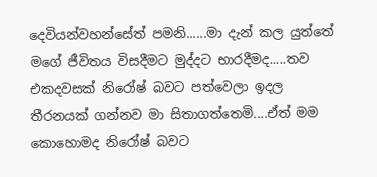දෙවියන්වහන්සේත් පමනි......මා දැන් කල යුත්තේ මගේ ජීවිතය විසදීමට මුද්දට භාරදීමද.....තව එකදවසක් නිරෝෂ් බවට පත්වෙලා ඉදල තීරනයක් ගන්නව මා සිතාගත්තෙමි....ඒත් මම කොහොමද නිරෝෂ් බවට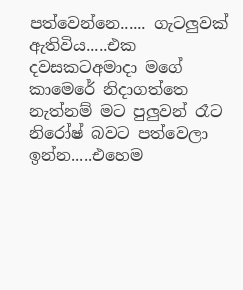පත්වෙන්නෙ...... ගැටලුවක් ඇතිවිය.....එක දවසකටඅමාදා මගේ කාමෙරේ නිදාගත්තෙ නැත්නම් මට පුලුවන් රෑට නිරෝෂ් බවට පත්වෙලා ඉන්න.....එහෙම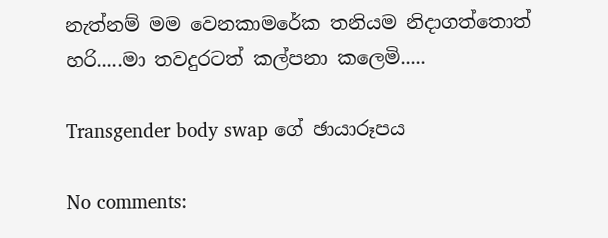නැත්නම් මම වෙනකාමරේක තනියම නිදාගත්තොත් හරි.....මා තවදුරටත් කල්පනා කලෙමි.....

Transgender body swap ගේ ඡායාරූපය

No comments: